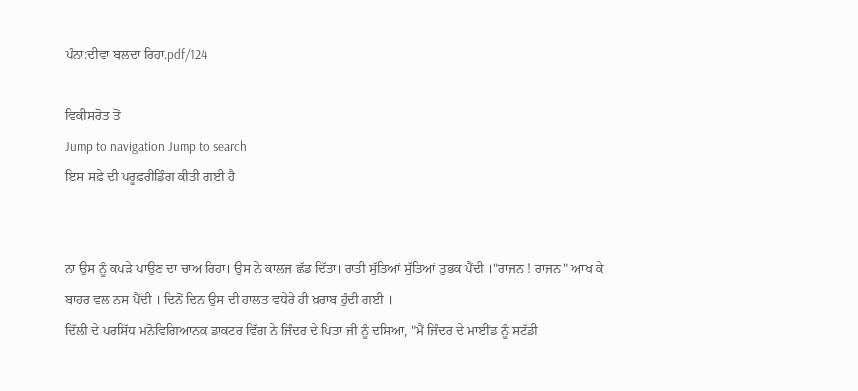ਪੰਨਾ:ਦੀਵਾ ਬਲਦਾ ਰਿਹਾ.pdf/124

ਵਿਕੀਸਰੋਤ ਤੋਂ
Jump to navigation Jump to search
ਇਸ ਸਫ਼ੇ ਦੀ ਪਰੂਫ਼ਰੀਡਿੰਗ ਕੀਤੀ ਗਈ ਹੈ


ਨਾ ਉਸ ਨੂੰ ਕਪੜੇ ਪਾਉਣ ਦਾ ਚਾਅ ਰਿਹਾ। ਉਸ ਨੇ ਕਾਲਜ ਛੱਡ ਦਿੱਤਾ। ਰਾਤੀ ਸੁੱਤਿਆਂ ਸੁੱਤਿਆਂ ਤੁਭਕ ਪੈਂਦੀ ।"ਰਾਜਨ ! ਰਾਜਨ" ਆਖ ਕੇ ਬਾਹਰ ਵਲ ਨਸ ਪੈਂਦੀ । ਦਿਨੋਂ ਦਿਨ ਉਸ ਦੀ ਹਾਲਤ ਵਧੇਰੇ ਹੀ ਖ਼ਰਾਬ ਹੁੰਦੀ ਗਈ ।
ਦਿੱਲੀ ਦੇ ਪਰਸਿੱਧ ਮਨੋਵਿਗਿਆਨਕ ਡਾਕਟਰ ਵਿੱਗ ਨੇ ਜਿੰਦਰ ਦੇ ਪਿਤਾ ਜੀ ਨੂੰ ਦਸਿਆ, "ਮੈਂ ਜਿੰਦਰ ਦੇ ਮਾਈਂਡ ਨੂੰ ਸਟੱਡੀ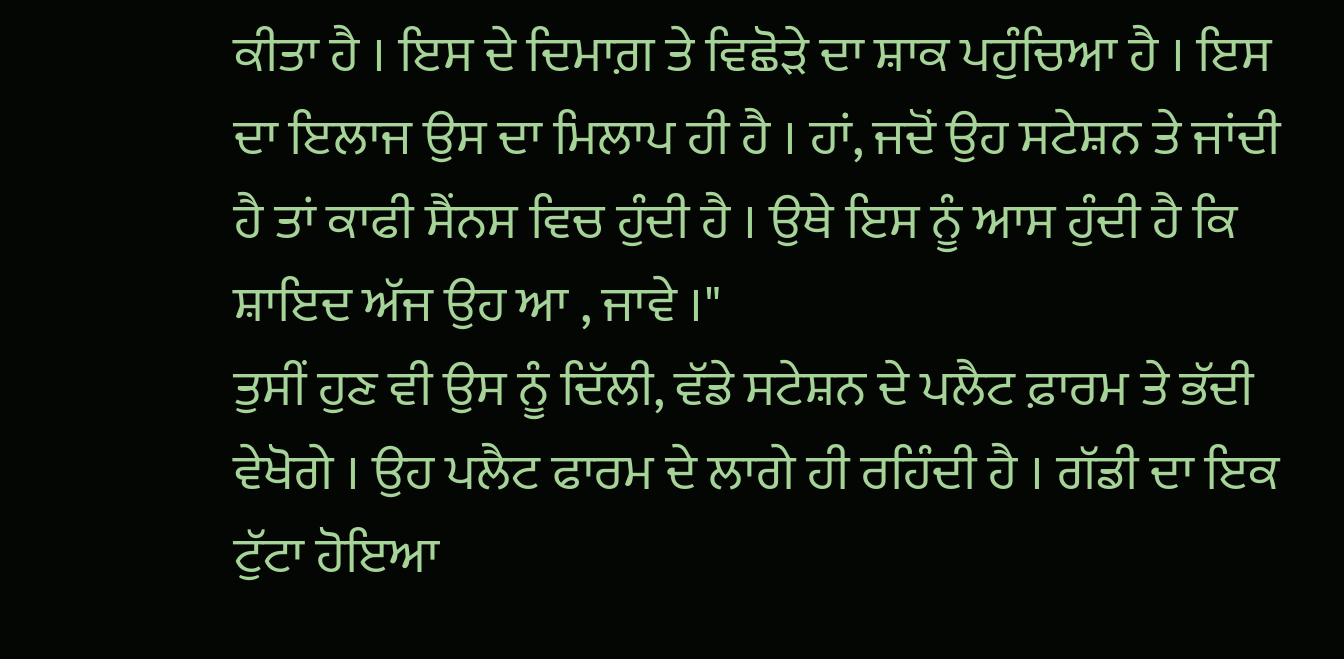ਕੀਤਾ ਹੈ । ਇਸ ਦੇ ਦਿਮਾਗ਼ ਤੇ ਵਿਛੋੜੇ ਦਾ ਸ਼ਾਕ ਪਹੁੰਚਿਆ ਹੈ । ਇਸ ਦਾ ਇਲਾਜ ਉਸ ਦਾ ਮਿਲਾਪ ਹੀ ਹੈ । ਹਾਂ, ਜਦੋਂ ਉਹ ਸਟੇਸ਼ਨ ਤੇ ਜਾਂਦੀ ਹੈ ਤਾਂ ਕਾਫੀ ਸੈਂਨਸ ਵਿਚ ਹੁੰਦੀ ਹੈ । ਉਥੇ ਇਸ ਨੂੰ ਆਸ ਹੁੰਦੀ ਹੈ ਕਿ ਸ਼ਾਇਦ ਅੱਜ ਉਹ ਆ , ਜਾਵੇ ।"
ਤੁਸੀਂ ਹੁਣ ਵੀ ਉਸ ਨੂੰ ਦਿੱਲੀ, ਵੱਡੇ ਸਟੇਸ਼ਨ ਦੇ ਪਲੈਟ ਫ਼ਾਰਮ ਤੇ ਭੱਦੀ ਵੇਖੋਗੇ । ਉਹ ਪਲੈਟ ਫਾਰਮ ਦੇ ਲਾਗੇ ਹੀ ਰਹਿੰਦੀ ਹੈ । ਗੱਡੀ ਦਾ ਇਕ ਟੁੱਟਾ ਹੋਇਆ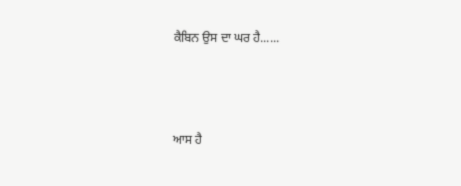ਕੈਬਿਨ ਉਸ ਦਾ ਘਰ ਹੈ......



ਆਸ ਹੈ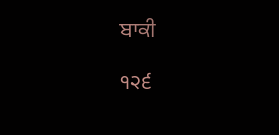ਬਾਕੀ

੧੨੬